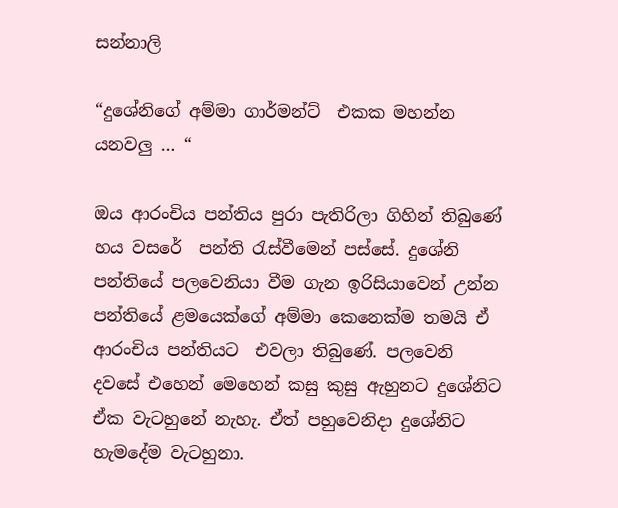සන්නාලි

“දුශේනිගේ අම්මා ගාර්මන්ට්  එකක මහන්න යනවලු … “

ඔය ආරංචිය පන්තිය පුරා පැතිරිලා ගිහින් තිබුණේ හය වසරේ  පන්ති රැස්වීමෙන් පස්සේ. දුශේනි පන්තියේ පලවෙනියා වීම ගැන ඉරිසියාවෙන් උන්න පන්තියේ ළමයෙක්ගේ අම්මා කෙනෙක්ම තමයි ඒ ආරංචිය පන්තියට  එවලා තිබුණේ. පලවෙනි දවසේ එහෙන් මෙහෙන් කසු කුසු ඇහුනට දුශේනිට ඒක වැටහුනේ නැහැ. ඒත් පහුවෙනිදා දුශේනිට හැමදේම වැටහුනා.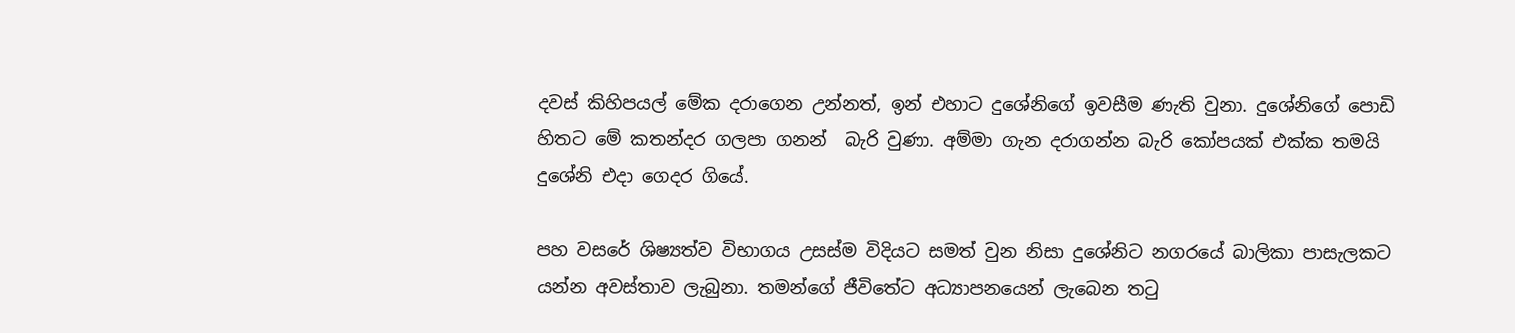දවස් කිහිපයල් මේක දරාගෙන උන්නත්, ඉන් එහාට දුශේනිගේ ඉවසීම ණැති වුනා. දුශේනිගේ පොඩි හිතට මේ කතන්දර ගලපා ගනන්  බැරි වුණා. අම්මා ගැන දරාගන්න බැරි කෝපයක් එක්ක තමයි දුශේනි එදා ගෙදර ගියේ.

පහ වසරේ ශිෂ්‍යත්ව විභාගය උසස්ම විදියට සමත් වුන නිසා දුශේනිට නගරයේ බාලිකා පාසැලකට යන්න අවස්තාව ලැබුනා. තමන්ගේ ජීවිතේට අධ්‍යාපනයෙන් ලැබෙන තටු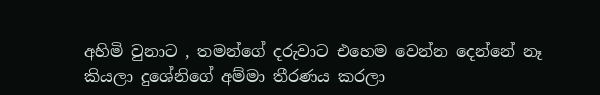අහිමි වුනාට , තමන්ගේ දරුවාට එහෙම වෙන්න දෙන්නේ නෑ කියලා දුශේනිගේ අම්මා තීරණය කරලා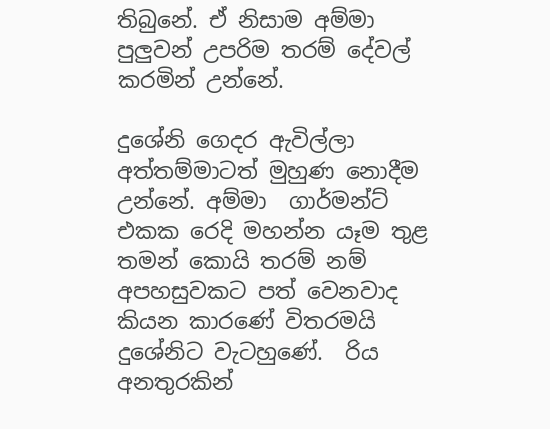තිබුනේ. ඒ නිසාම අම්මා පුලුවන් උපරිම තරම් දේවල් කරමින් උන්නේ.

දුශේනි ගෙදර ඇවිල්ලා අත්තම්මාටත් මුහුණ නොදීම උන්නේ. අම්මා  ගාර්මන්ට් එකක රෙදි මහන්න යෑම තුළ තමන් කොයි තරම් නම් අපහසුවකට පත් වෙනවාද කියන කාරණේ විතරමයි දුශේනිට වැටහුණේ.  රිය අනතුරකින්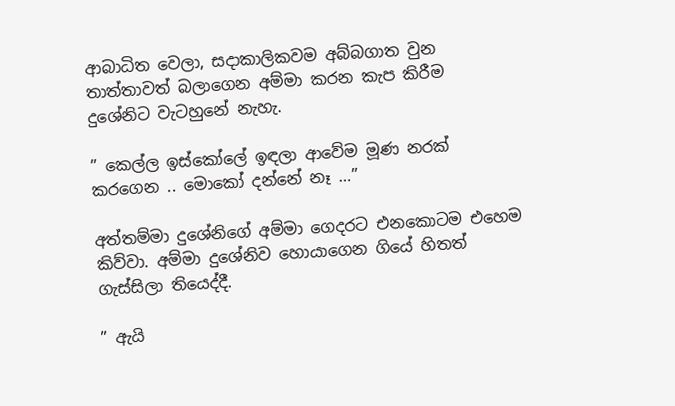ආබාධිත වෙලා, සදාකාලිකවම අබ්බගාත වුන තාත්තාවත් බලාගෙන අම්මා කරන කැප කිරීම දුශේනිට වැටහුනේ නැහැ.

” කෙල්ල ඉස්කෝලේ ඉඳලා ආවේම මූණ නරක් කරගෙන .. මොකෝ දන්නේ නෑ …”

අත්තම්මා දුශේනිගේ අම්මා ගෙදරට එනකොටම එහෙම කිව්වා. අම්මා දුශේනිව හොයාගෙන ගියේ හිතත් ගැස්සිලා තියෙද්දී.

” ඇයි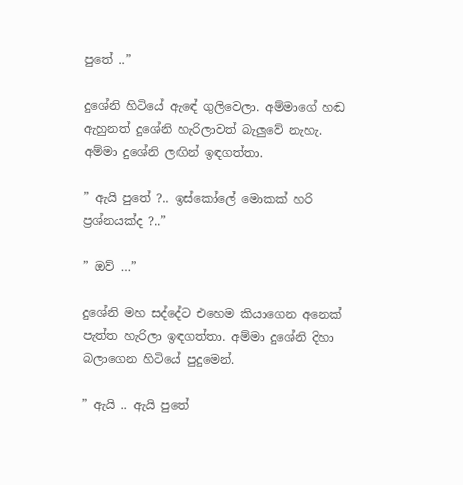පුතේ ..”

දුශේනි හිටියේ ඇඳේ ගුලිවෙලා. අම්මාගේ හඬ ඇහුනත් දුශේනි හැරිලාවත් බැලුවේ නැහැ. අම්මා දුශේනි ලඟින් ඉඳගත්තා.

” ඇයි පුතේ ?.. ඉස්කෝලේ මොකක් හරි ප්‍රශ්නයක්ද ?..”

” ඔව් …”

දුශේනි මහ සද්දේට එහෙම කියාගෙන අනෙක් පැත්ත හැරිලා ඉඳගත්තා. අම්මා දුශේනි දිහා බලාගෙන හිටියේ පුදුමෙන්.

” ඇයි .. ඇයි පුතේ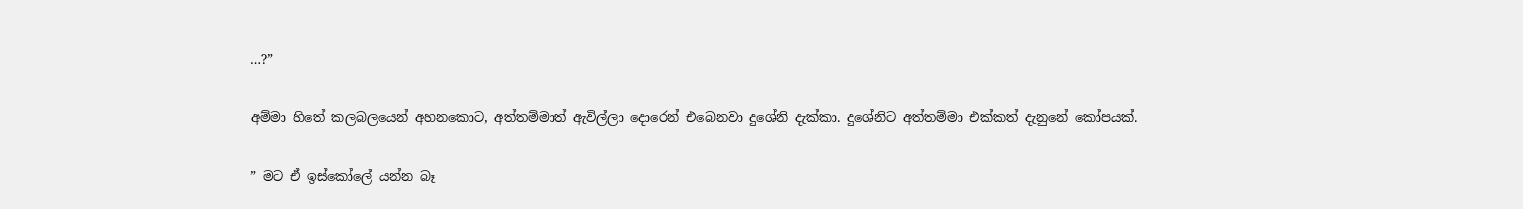…?”

අම්මා හිතේ කලබලයෙන් අහනකොට, අත්තම්මාත් ඇවිල්ලා දොරෙන් එබෙනවා දුශේනි දැක්කා. දුශේනිට අත්තම්මා එක්කත් දැනුනේ කෝපයක්.

” මට ඒ ඉස්කෝලේ යන්න බෑ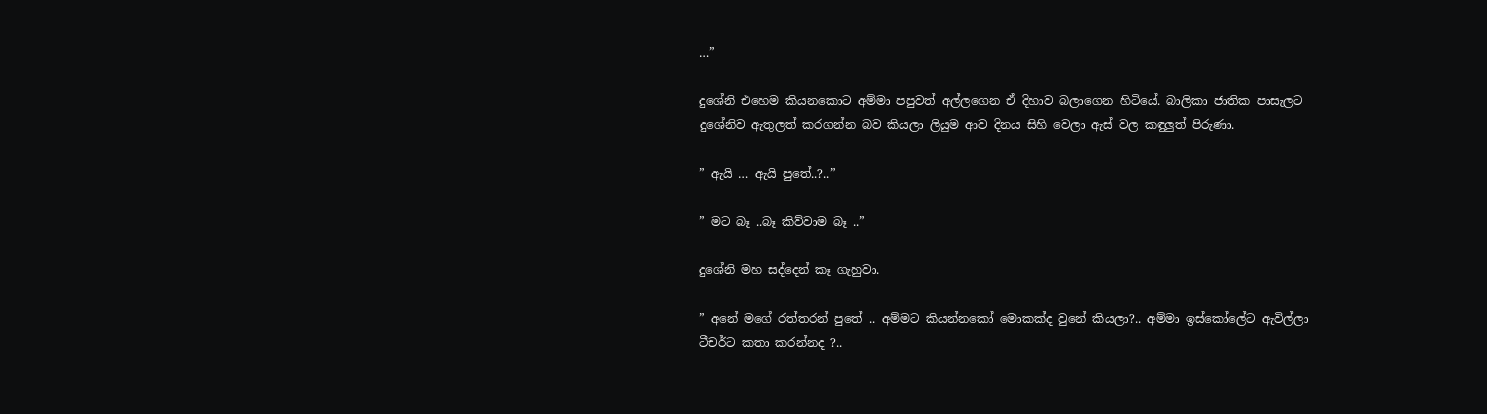…”

දුශේනි එහෙම කියනකොට අම්මා පපුවත් අල්ලගෙන ඒ දිහාව බලාගෙන හිටියේ. බාලිකා ජාතික පාසැලට දුශේනිව ඇතුලත් කරගන්න බව කියලා ලියුම ආව දිනය සිහි වෙලා ඇස් වල කඳුලුත් පිරුණා.

” ඇයි … ඇයි පුතේ..?..”

” මට බෑ ..බෑ කිව්වාම බෑ ..”

දුශේනි මහ සද්දෙන් කෑ ගැහුවා.

” අනේ මගේ රත්තරන් පුතේ .. අම්මට කියන්නකෝ මොකක්ද වුනේ කියලා?.. අම්මා ඉස්කෝලේට ඇවිල්ලා ටීචර්ට කතා කරන්නද ?..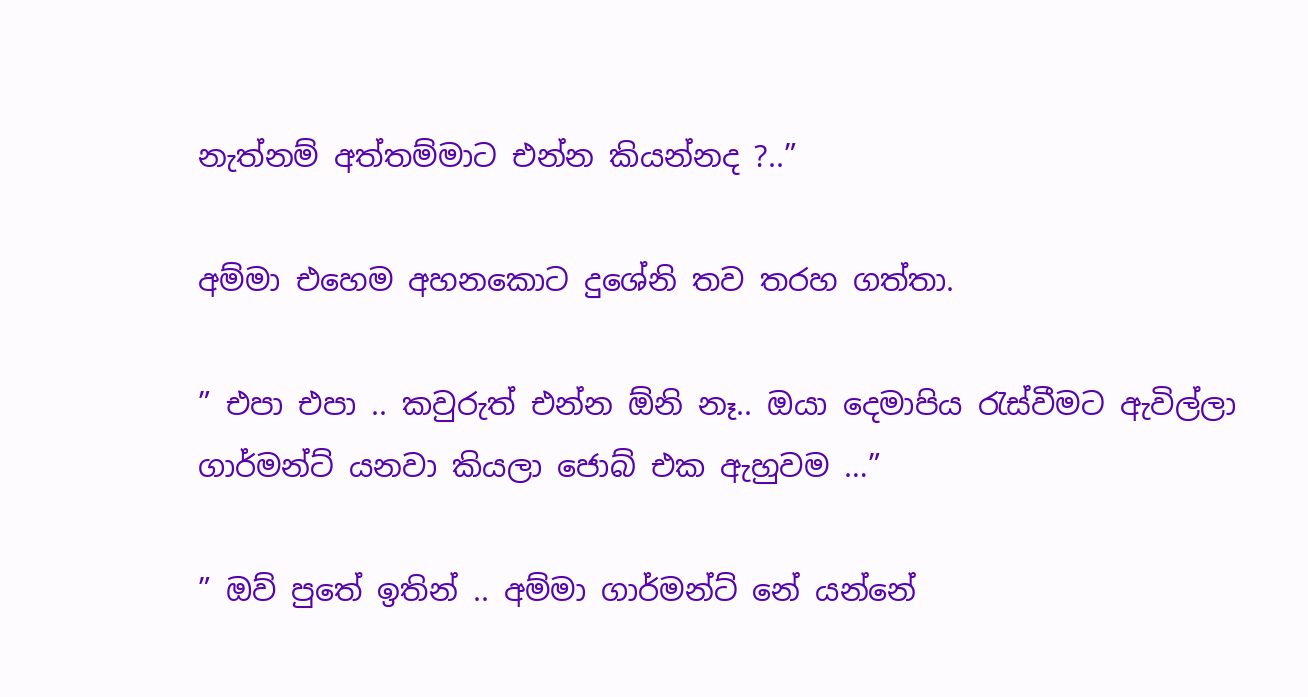නැත්නම් අත්තම්මාට එන්න කියන්නද ?..”

අම්මා එහෙම අහනකොට දුශේනි තව තරහ ගත්තා.

” එපා එපා .. කවුරුත් එන්න ඕනි නෑ.. ඔයා දෙමාපිය රැස්වීමට ඇවිල්ලා ගාර්මන්ට් යනවා කියලා ජොබ් එක ඇහුවම …”

” ඔව් පුතේ ඉතින් .. අම්මා ගාර්මන්ට් නේ යන්නේ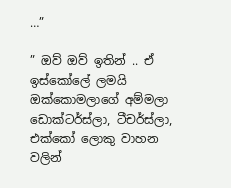…”

” ඔව් ඔව් ඉතින් .. ඒ ඉස්කෝලේ ලමයි ඔක්කොමලාගේ අම්මලා ඩොක්ටර්ස්ලා, ටීචර්ස්ලා, එක්කෝ ලොකු වාහන වලින්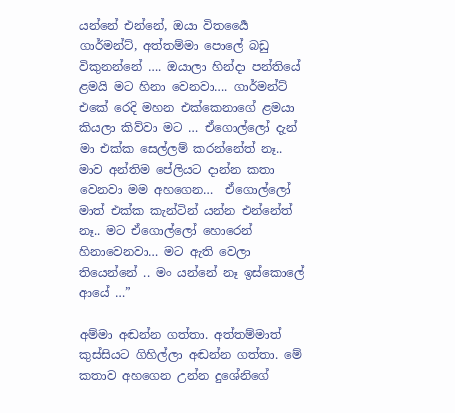යන්නේ එන්නේ, ඔයා විතර්‍යෛ ගාර්මන්ට්, අත්තම්මා පොලේ බඩු විකුනන්නේ …. ඔයාලා හින්දා පන්තියේ ළමයි මට හිනා වෙනවා…. ගාර්මන්ට් එකේ රෙදි මහන එක්කෙනාගේ ළමයා කියලා කිව්වා මට … ඒගොල්ලෝ දැන් මා එක්ක සෙල්ලම් කරන්නේත් නෑ.. මාව අන්තිම පේලියට දාන්න කතා වෙනවා මම අහගෙන…  ඒගොල්ලෝ මාත් එක්ක කැන්ටින් යන්න එන්නේත් නෑ.. මට ඒගොල්ලෝ හොරෙන් හිනාවෙනවා… මට ඇති වෙලා තියෙන්නේ .. මං යන්නේ නෑ ඉස්කොලේ ආයේ …”

අම්මා අඬන්න ගත්තා. අත්තම්මාත් කුස්සියට ගිහිල්ලා අඬන්න ගත්තා. මේ කතාව අහගෙන උන්න දුශේනිගේ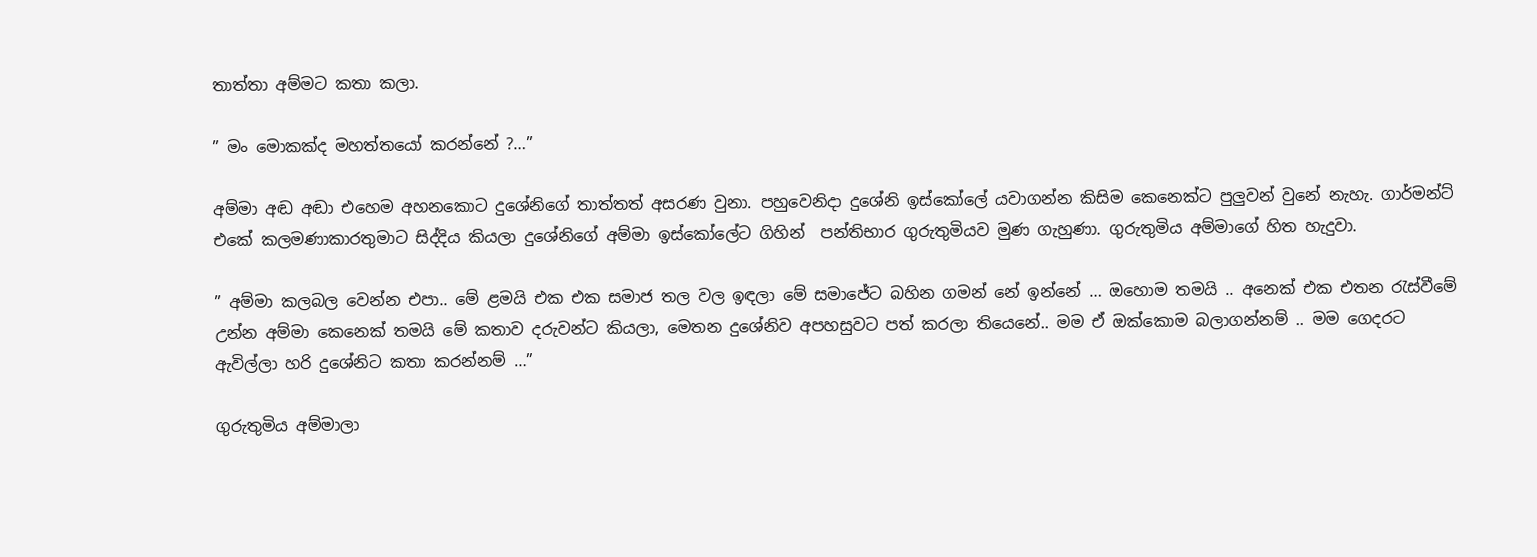තාත්තා අම්මට කතා කලා.

” මං මොකක්ද මහත්තයෝ කරන්නේ ?…”

අම්මා අඬ අඬා එහෙම අහනකොට දුශේනිගේ තාත්තත් අසරණ වුනා. පහුවෙනිදා දුශේනි ඉස්කෝලේ යවාගන්න කිසිම කෙනෙක්ට පුලුවන් වුනේ නැහැ. ගාර්මන්ට් එකේ කලමණාකාරතුමාට සිද්දිය කියලා දුශේනිගේ අම්මා ඉස්කෝලේට ගිහින්  පන්තිභාර ගුරුතුමියව මුණ ගැහුණා. ගුරුතුමිය අම්මාගේ හිත හැදුවා.

” අම්මා කලබල වෙන්න එපා.. මේ ළමයි එක එක සමාජ තල වල ඉඳලා මේ සමාජේට බහින ගමන් නේ ඉන්නේ … ඔහොම තමයි .. අනෙක් එක එතන රැස්වීමේ උන්න අම්මා කෙනෙක් තමයි මේ කතාව දරුවන්ට කියලා, මෙතන දුශේනිව අපහසුවට පත් කරලා තියෙනේ.. මම ඒ ඔක්කොම බලාගන්නම් .. මම ගෙදරට ඇවිල්ලා හරි දුශේනිට කතා කරන්නම් …”

ගුරුතුමිය අම්මාලා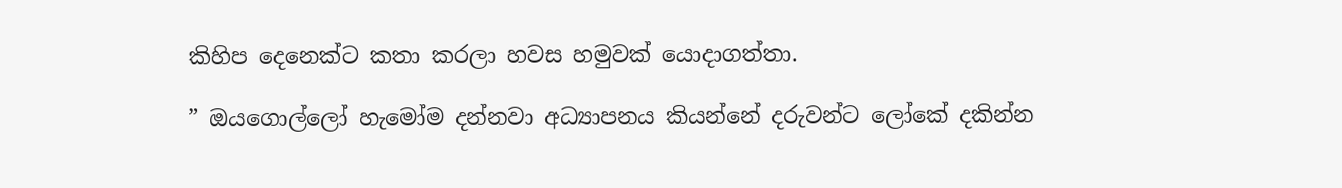කිහිප දෙනෙක්ට කතා කරලා හවස හමුවක් යොදාගත්තා.

” ඔයගොල්ලෝ හැමෝම දන්නවා අධ්‍යාපනය කියන්නේ දරුවන්ට ලෝකේ දකින්න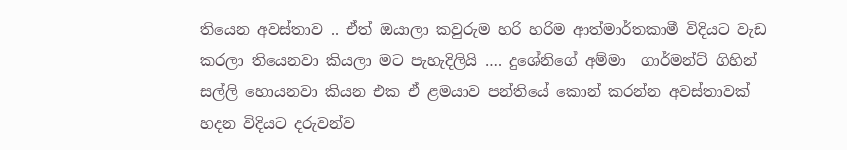තියෙන අවස්තාව .. ඒත් ඔයාලා කවුරුම හරි හරිම ආත්මාර්තකාමී විදියට වැඩ කරලා තියෙනවා කියලා මට පැහැදිලියි …. දුශේනිගේ අම්මා  ගාර්මන්ට් ගිහින් සල්ලි හොයනවා කියන එක ඒ ළමයාව පන්තියේ කොන් කරන්න අවස්තාවක් හදන විදියට දරුවන්ව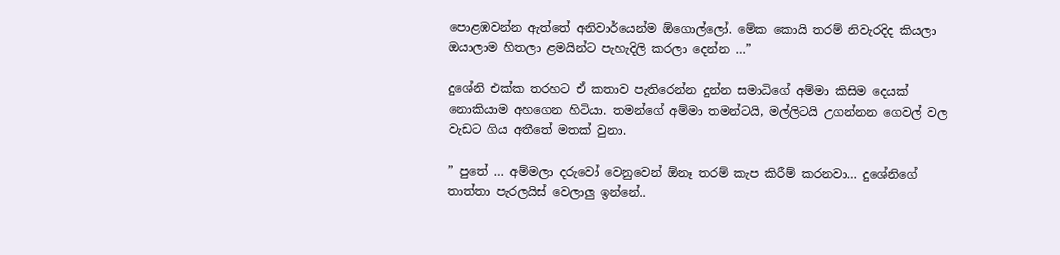පොළඹවන්න ඇත්තේ අනිවාර්යෙන්ම ඕගොල්ලෝ. මේක කොයි තරම් නිවැරදිද කියලා ඔයාලාම හිතලා ළමයින්ට පැහැදිලි කරලා දෙන්න …”

දුශේනි එක්ක තරහට ඒ කතාව පැතිරෙන්න දුන්න සමාධිගේ අම්මා කිසිම දෙයක් නොකියාම අහගෙන හිටියා. තමන්ගේ අම්මා තමන්ටයි, මල්ලිටයි උගන්නන ගෙවල් වල වැඩට ගිය අතීතේ මතක් වුනා.

” පුතේ … අම්මලා දරුවෝ වෙනුවෙන් ඕනෑ තරම් කැප කිරීම් කරනවා… දුශේනිගේ තාත්තා පැරලයිස් වෙලාලු ඉන්නේ..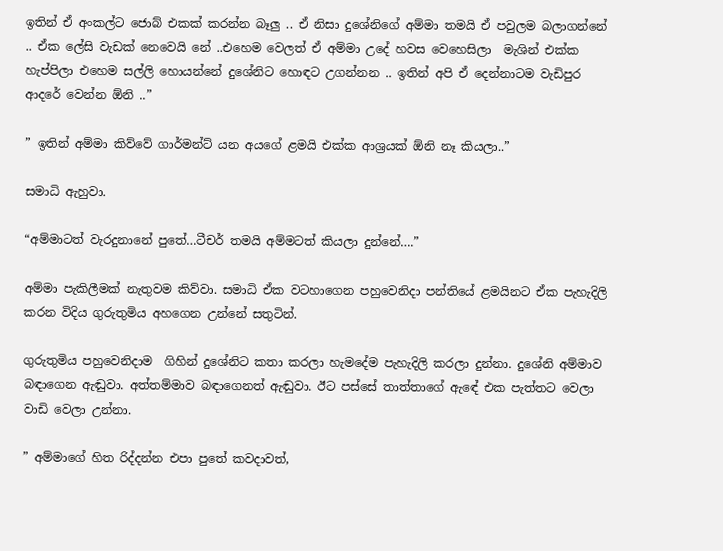ඉතින් ඒ අංකල්ට ජොබ් එකක් කරන්න බෑලු .. ඒ නිසා දුශේනිගේ අම්මා තමයි ඒ පවුලම බලාගන්නේ .. ඒක ලේසි වැඩක් නෙවෙයි නේ ..එහෙම වෙලත් ඒ අම්මා උදේ හවස වෙහෙසිලා  මැශින් එක්ක හැප්පිලා එහෙම සල්ලි හොයන්නේ දුශේනිට හොඳට උගන්නන .. ඉතින් අපි ඒ දෙන්නාටම වැඩිපුර ආදරේ වෙන්න ඕනි ..”

” ඉතින් අම්මා කිව්වේ ගාර්මන්ට් යන අයගේ ළමයි එක්ක ආශ්‍රයක් ඕනි නෑ කියලා..”

සමාධි ඇහුවා.

“අම්මාටත් වැරදුනානේ පුතේ…ටීචර් තමයි අම්මටත් කියලා දුන්නේ….”

අම්මා පැකිලීමක් නැතුවම කිව්වා. සමාධි ඒක වටහාගෙන පහුවෙනිදා පන්තියේ ළමයිනට ඒක පැහැදිලි කරන විදිය ගුරුතුමිය අහගෙන උන්නේ සතුටින්.

ගුරුතුමිය පහුවෙනිදාම  ගිහින් දුශේනිට කතා කරලා හැමදේම පැහැදිලි කරලා දුන්නා. දුශේනි අම්මාව බඳාගෙන ඇඬුවා. අත්තම්මාව බඳාගෙනත් ඇඬුවා. ඊට පස්සේ තාත්තාගේ ඇඳේ එක පැත්තට වෙලා වාඩි වෙලා උන්නා.

” අම්මාගේ හිත රිද්දන්න එපා පුතේ කවදාවත්,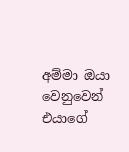අම්මා ඔයා වෙනුවෙන් එයාගේ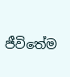ජීවිතේම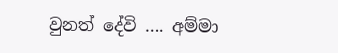වුනත් දේවි …. අම්මා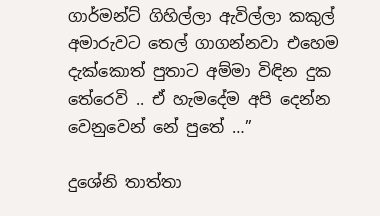ගාර්මන්ට් ගිහිල්ලා ඇවිල්ලා කකුල් අමාරුවට තෙල් ගාගන්නවා එහෙම දැක්කොත් පුතාට අම්මා විඳින දුක තේරෙවි .. ඒ හැමදේම අපි දෙන්න වෙනුවෙන් නේ පුතේ …”

දුශේනි තාත්තා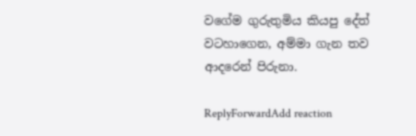වගේම ගුරුතුමිය කියපු දේත් වටහාගෙන, අම්මා ගැන තව ආදරෙන් පිරුනා.

ReplyForwardAdd reaction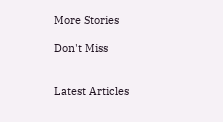More Stories

Don't Miss


Latest Articles